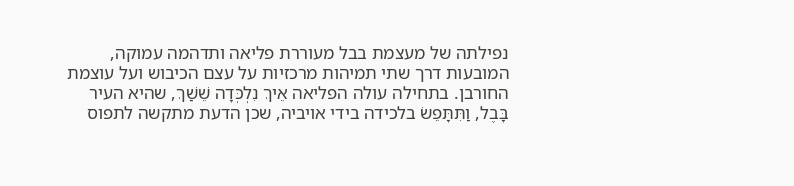נפילתה של מעצמת בבל מעוררת פליאה ותדהמה עמוקה, המובעות דרך שתי תמיהות מרכזיות על עצם הכיבוש ועל עוצמת החורבן. בתחילה עולה הפליאה אֵיךְ נִלְכְּדָה שֵׁשַׁךְ, שהיא העיר בָּבֶל, וַתִּתָּפֵשׂ בלכידה בידי אויביה, שכן הדעת מתקשה לתפוס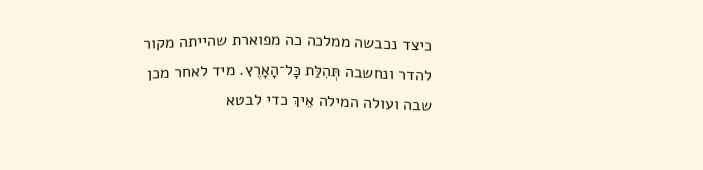כיצד נכבשה ממלכה כה מפוארת שהייתה מקור להדר ונחשבה תְּהִלַּת כׇּל־הָאָרֶץ. מיד לאחר מכן שבה ועולה המילה אֵיךְ כדי לבטא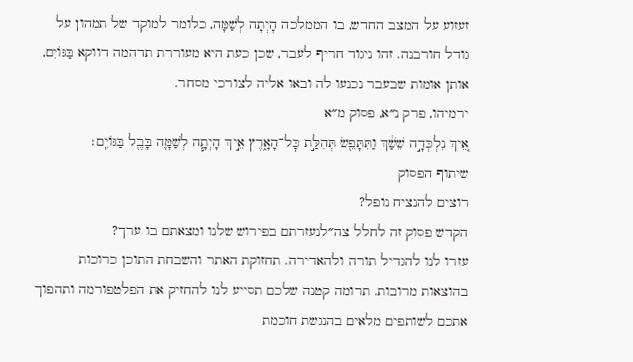זעזוע על המצב החדש, בו הממלכה הָיְתָה לְשַׁמָּה, כלומר למוקד של תמהון על גודל חורבנה. זהו ניגוד חריף לעבר, שכן כעת היא מעוררת תדהמה דווקא בַּגּוֹיִם, אותן אומות שבעבר נכנעו לה ובאו אליה לצורכי מסחר.
ירמיהו, פרק נ״א, פסוק מ״א
אֵ֚יךְ נִלְכְּדָ֣ה שֵׁשַׁ֔ךְ וַתִּתָּפֵ֖שׂ תְּהִלַּ֣ת כׇּל־הָאָ֑רֶץ אֵ֣יךְ הָיְתָ֧ה לְשַׁמָּ֛ה בָּבֶ֖ל בַּגּוֹיִֽם׃
שיתוף הפסוק
רוצים להנציח נופל?
הקדש פסוק זה לחלל צה״לנעזרתם בפירוש שלנו ומצאתם בו ערך?
עזרו לנו להגדיל תורה ולהאדירה. תחזוקת האתר והשבחת התוכן כרוכות בהוצאות מרובות. תרומה קטנה שלכם תסייע לנו להחזיק את הפלטפורמה ותהפוך אתכם לשותפים מלאים בהנגשת חוכמת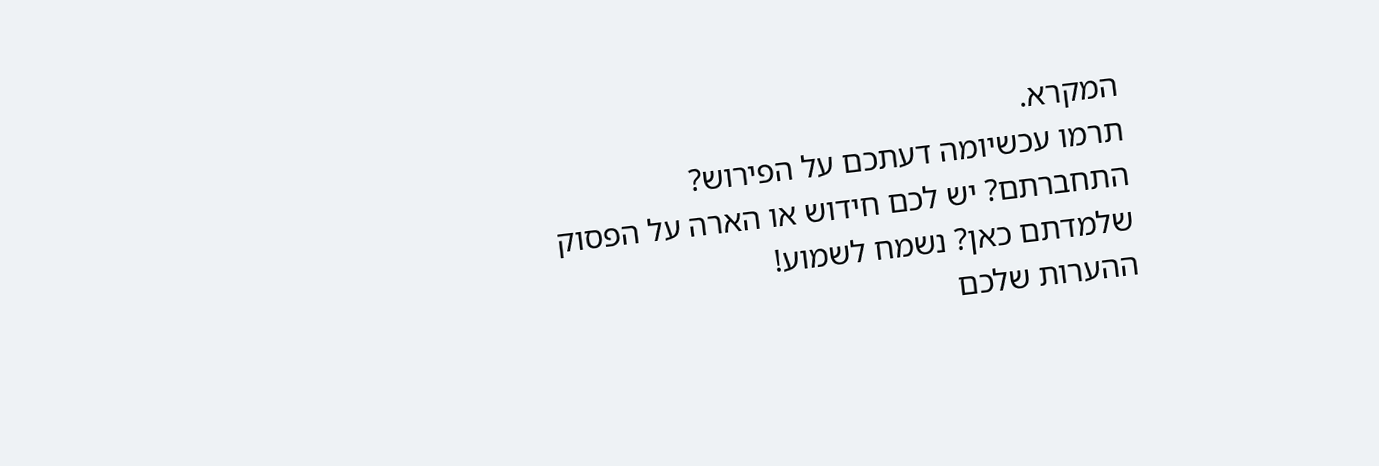המקרא.
תרמו עכשיומה דעתכם על הפירוש?
התחברתם? יש לכם חידוש או הארה על הפסוק שלמדתם כאן? נשמח לשמוע!
ההערות שלכם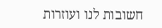חשובות לנו ועוזרות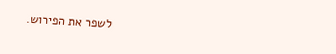לשפר את הפירוש.